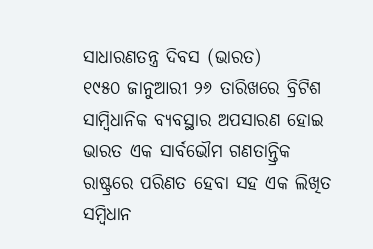ସାଧାରଣତନ୍ତ୍ର ଦିବସ (ଭାରତ)
୧୯୫୦ ଜାନୁଆରୀ ୨୬ ତାରିଖରେ ବ୍ରିଟିଶ ସାମ୍ବିଧାନିକ ବ୍ୟବସ୍ଥାର ଅପସାରଣ ହୋଇ ଭାରତ ଏକ ସାର୍ବଭୌମ ଗଣତାନ୍ତ୍ରିକ ରାଷ୍ଟ୍ରରେ ପରିଣତ ହେବା ସହ ଏକ ଲିଖିତ ସମ୍ବିଧାନ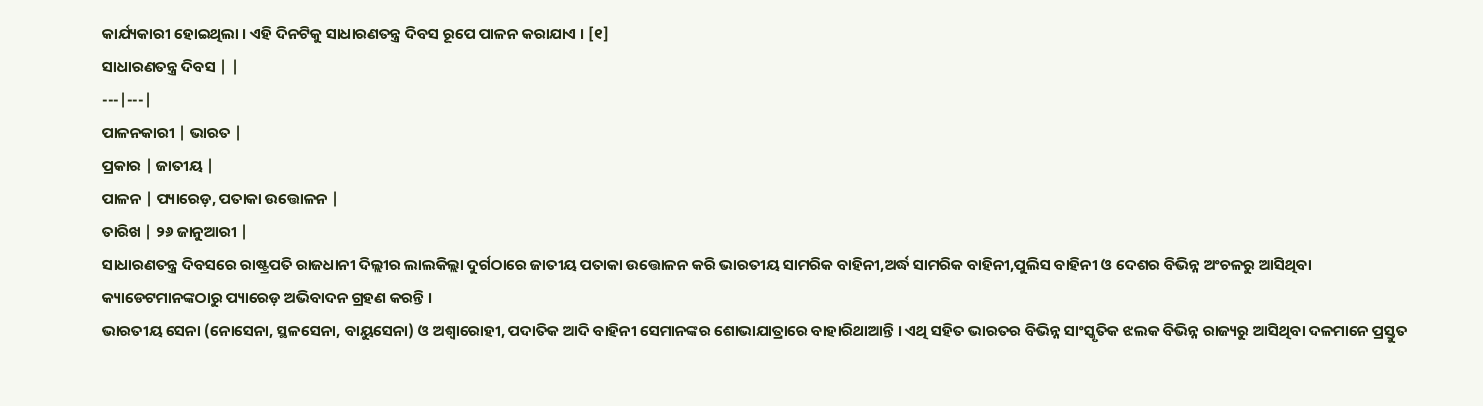କାର୍ଯ୍ୟକାରୀ ହୋଇଥିଲା । ଏହି ଦିନଟିକୁ ସାଧାରଣତନ୍ତ୍ର ଦିବସ ରୂପେ ପାଳନ କରାଯାଏ । [୧]
ସାଧାରଣତନ୍ତ୍ର ଦିବସ | |
---|---|
ପାଳନକାରୀ | ଭାରତ |
ପ୍ରକାର | ଜାତୀୟ |
ପାଳନ | ପ୍ୟାରେଡ଼, ପତାକା ଉତ୍ତୋଳନ |
ତାରିଖ | ୨୬ ଜାନୁଆରୀ |
ସାଧାରଣତନ୍ତ୍ର ଦିବସରେ ରାଷ୍ଟ୍ରପତି ରାଜଧାନୀ ଦିଲ୍ଲୀର ଲାଲକିଲ୍ଲା ଦୁର୍ଗଠାରେ ଜାତୀୟ ପତାକା ଉତ୍ତୋଳନ କରି ଭାରତୀୟ ସାମରିକ ବାହିନୀ,ଅର୍ଦ୍ଧ ସାମରିକ ବାହିନୀ,ପୁଲିସ ବାହିନୀ ଓ ଦେଶର ବିଭିନ୍ନ ଅଂଚଳରୁ ଆସିଥିବା କ୍ୟାଡେଟମାନଙ୍କଠାରୁ ପ୍ୟାରେଡ଼ ଅଭିବାଦନ ଗ୍ରହଣ କରନ୍ତି ।
ଭାରତୀୟ ସେନା (ନୋସେନା, ସ୍ଥଳସେନା, ବାୟୁସେନା) ଓ ଅଶ୍ୱାରୋହୀ, ପଦାତିକ ଆଦି ବାହିନୀ ସେମାନଙ୍କର ଶୋଭାଯାତ୍ରାରେ ବାହାରିଥାଆନ୍ତି । ଏଥି ସହିତ ଭାରତର ବିଭିନ୍ନ ସାଂସ୍କୃତିକ ଝଲକ ବିଭିନ୍ନ ରାଜ୍ୟରୁ ଆସିଥିବା ଦଳମାନେ ପ୍ରସ୍ତୁତ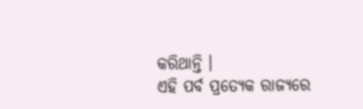କରିଥାନ୍ତି ।
ଏହି ପର୍ବ ପ୍ରତ୍ୟେକ ରାଜ୍ୟରେ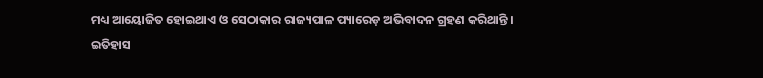ମଧ୍ୟ ଆୟୋଜିତ ହୋଇଥାଏ ଓ ସେଠାକାର ରାଜ୍ୟପାଳ ପ୍ୟାରେଡ଼ ଅଭିବାଦନ ଗ୍ରହଣ କରିଥାନ୍ତି ।
ଇତିହାସ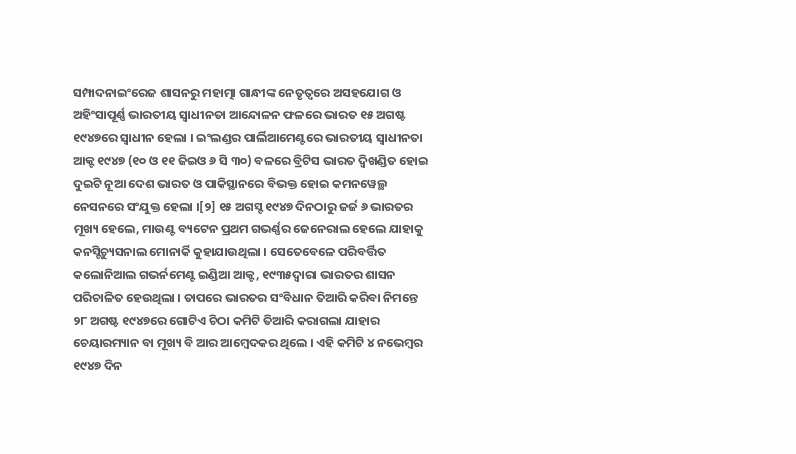ସମ୍ପାଦନାଇଂରେଜ ଶାସନରୁ ମହାତ୍ମା ଗାନ୍ଧୀଙ୍କ ନେତୃତ୍ୱରେ ଅସହଯୋଗ ଓ ଅହିଂସାପୂର୍ଣ୍ଣ ଭାରତୀୟ ସ୍ୱାଧୀନତା ଆନ୍ଦୋଳନ ଫଳରେ ଭାରତ ୧୫ ଅଗଷ୍ଟ ୧୯୪୭ରେ ସ୍ୱାଧୀନ ହେଲା । ଇଂଲଣ୍ଡର ପାର୍ଲିଆମେଣ୍ଟରେ ଭାରତୀୟ ସ୍ୱାଧୀନତା ଆକ୍ଟ ୧୯୪୭ (୧୦ ଓ ୧୧ ଜିଇଓ ୬ ସି ୩୦) ବଳରେ ବ୍ରିଟିସ ଭାରତ ଦ୍ୱିଖଣ୍ଡିତ ହୋଇ ଦୁଇଟି ନୂଆ ଦେଶ ଭାରତ ଓ ପାକିସ୍ଥାନରେ ବିଭକ୍ତ ହୋଇ କମନୱେଲ୍ଥ ନେସନରେ ସଂଯୁକ୍ତ ହେଲା ।[୨] ୧୫ ଅଗସ୍ଟ ୧୯୪୭ ଦିନଠାରୁ ଜର୍ଜ ୬ ଭାରତର ମୂଖ୍ୟ ହେଲେ, ମାଉଣ୍ଟ ବ୍ୟଟେନ ପ୍ରଥମ ଗଭର୍ଣ୍ଣର ଜେନେରାଲ ହେଲେ ଯାହାକୁ କନସ୍ଟିଚ୍ୟୁସନାଲ ମୋନାର୍କି କୁହାଯାଉଥିଲା । ସେତେବେଳେ ପରିବର୍ତ୍ତିତ କଲୋନିଆଲ ଗଭର୍ନମେଣ୍ଟ ଇଣ୍ଡିଆ ଆକ୍ଟ, ୧୯୩୫ଦ୍ୱାରା ଭାରତର ଶାସନ ପରିଚାଳିତ ହେଉଥିଲା । ତାପରେ ଭାରତର ସଂବିଧାନ ତିଆରି କରିବା ନିମନ୍ତେ ୨୮ ଅଗଷ୍ଟ ୧୯୪୭ରେ ଗୋଟିଏ ଚିଠା କମିଟି ତିଆରି କରାଗଲା ଯାହାର ଚେୟାରମ୍ୟାନ ବା ମୂଖ୍ୟ ବି ଆର ଆମ୍ବେଦକର ଥିଲେ । ଏହି କମିଟି ୪ ନଭେମ୍ବର ୧୯୪୭ ଦିନ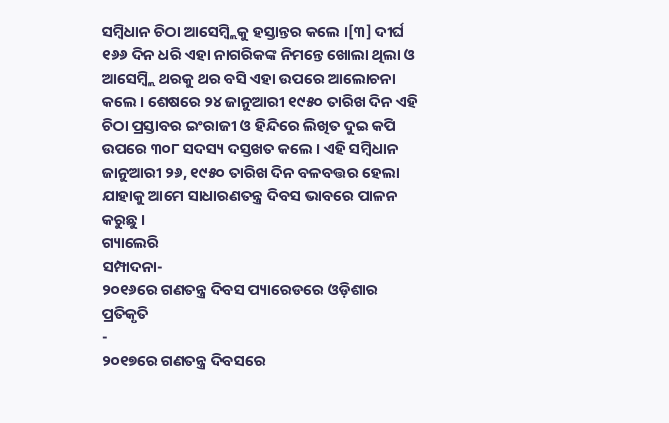ସମ୍ବିଧାନ ଚିଠା ଆସେମ୍ବ୍ଲିକୁ ହସ୍ତାନ୍ତର କଲେ ।[୩] ଦୀର୍ଘ ୧୬୬ ଦିନ ଧରି ଏହା ନାଗରିକଙ୍କ ନିମନ୍ତେ ଖୋଲା ଥିଲା ଓ ଆସେମ୍ବ୍ଲି ଥରକୁ ଥର ବସି ଏହା ଉପରେ ଆଲୋଚନା କଲେ । ଶେଷରେ ୨୪ ଜାନୁଆରୀ ୧୯୫୦ ତାରିଖ ଦିନ ଏହି ଚିଠା ପ୍ରସ୍ତାବର ଇଂରାଜୀ ଓ ହିନ୍ଦିରେ ଲିଖିତ ଦୁଇ କପି ଉପରେ ୩୦୮ ସଦସ୍ୟ ଦସ୍ତଖତ କଲେ । ଏହି ସମ୍ବିଧାନ ଜାନୁଆରୀ ୨୬, ୧୯୫୦ ତାରିଖ ଦିନ ବଳବତ୍ତର ହେଲା ଯାହାକୁ ଆମେ ସାଧାରଣତନ୍ତ୍ର ଦିବସ ଭାବରେ ପାଳନ କରୁଛୁ ।
ଗ୍ୟାଲେରି
ସମ୍ପାଦନା-
୨୦୧୬ରେ ଗଣତନ୍ତ୍ର ଦିବସ ପ୍ୟାରେଡରେ ଓଡ଼ିଶାର ପ୍ରତିକୃତି
-
୨୦୧୭ରେ ଗଣତନ୍ତ୍ର ଦିବସରେ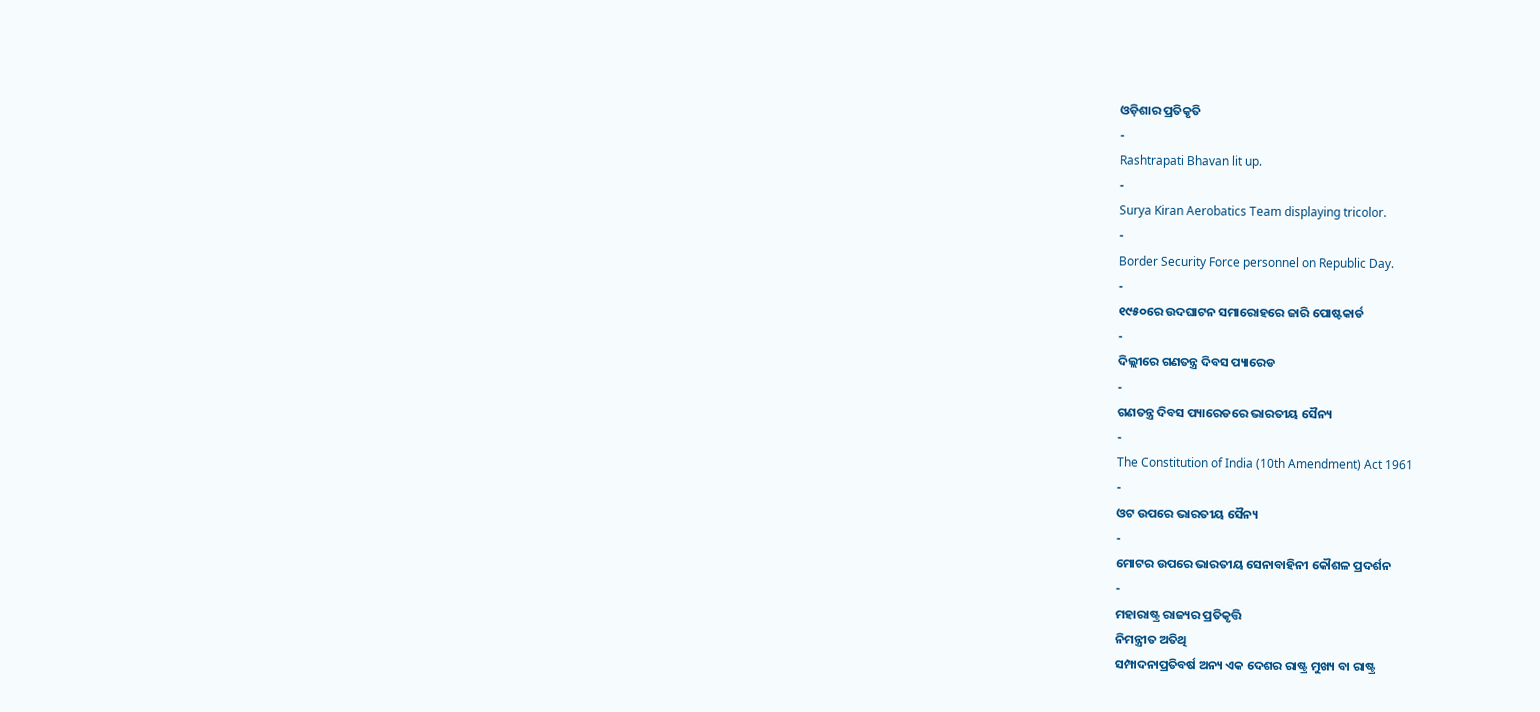ଓଡ଼ିଶାର ପ୍ରତିକୃତି
-
Rashtrapati Bhavan lit up.
-
Surya Kiran Aerobatics Team displaying tricolor.
-
Border Security Force personnel on Republic Day.
-
୧୯୫୦ରେ ଉଦଘାଟନ ସମାରୋହରେ ଜାରି ପୋଷ୍ଟକାର୍ଡ
-
ଦିଲ୍ଲୀରେ ଗଣତନ୍ତ୍ର ଦିବସ ପ୍ୟାରେଡ
-
ଗଣତନ୍ତ୍ର ଦିବସ ପ୍ୟାରେଡରେ ଭାରତୀୟ ସୈନ୍ୟ
-
The Constitution of India (10th Amendment) Act 1961
-
ଓଟ ଉପରେ ଭାରତୀୟ ସୈନ୍ୟ
-
ମୋଟର ଉପରେ ଭାରତୀୟ ସେନାବାହିନୀ କୌଶଳ ପ୍ରଦର୍ଶନ
-
ମହାରାଷ୍ଟ୍ର ରାଜ୍ୟର ପ୍ରତିକୃତ୍ତି
ନିମନ୍ତ୍ରୀତ ଅତିଥି
ସମ୍ପାଦନାପ୍ରତିବର୍ଷ ଅନ୍ୟ ଏକ ଦେଶର ରାଷ୍ଟ୍ର ମୁଖ୍ୟ ବା ରାଷ୍ଟ୍ର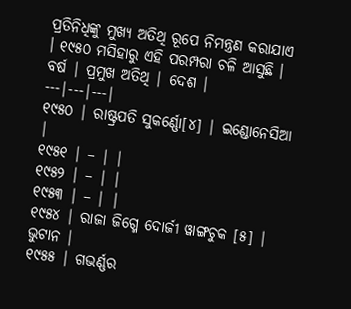ପ୍ରତିନିଧିଙ୍କୁ ମୁଖ୍ୟ ଅତିଥି ରୂପେ ନିମନ୍ତ୍ରଣ କରାଯାଏ । ୧୯୫୦ ମସିହାରୁ ଏହି ପରମ୍ପରା ଚଳି ଆସୁଛି ।
ବର୍ଷ | ପ୍ରମୁଖ ଅତିଥି | ଦେଶ |
---|---|---|
୧୯୫୦ | ରାଷ୍ଟ୍ରପତି ସୁକର୍ଣ୍ଣୋ[୪] | ଇଣ୍ଡୋନେସିଆ |
୧୯୫୧ | – | |
୧୯୫୨ | – | |
୧୯୫୩ | – | |
୧୯୫୪ | ରାଜା ଜିଗ୍ମେ ଦୋର୍ଜୀ ୱାଙ୍ଗଚୁକ [୫] | ଭୁଟାନ |
୧୯୫୫ | ଗଭର୍ଣ୍ଣର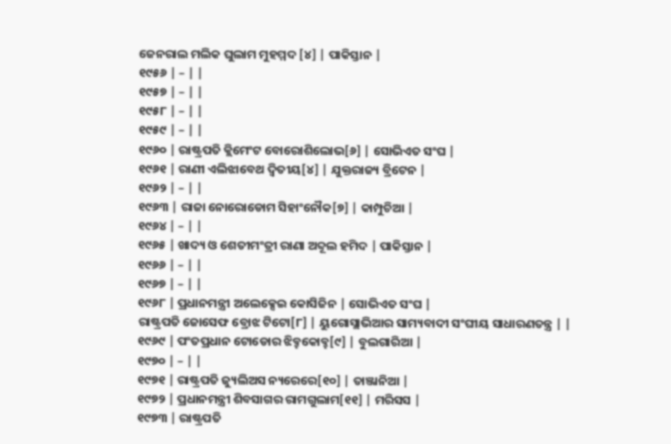ଜେନରାଲ ମଲିକ ଘୁଲାମ ମୁହମ୍ମଦ [୪] | ପାକିସ୍ତାନ |
୧୯୫୬ | – | |
୧୯୫୭ | – | |
୧୯୫୮ | – | |
୧୯୫୯ | – | |
୧୯୬୦ | ରାଷ୍ଟ୍ରପତି କ୍ଲିମେଂଟ ବୋରୋଶିଲୋଭ[୬] | ସୋଭିଏତ ସଂଘ |
୧୯୬୧ | ରାଣୀ ଏଲିଝାବେଥ ଦ୍ୱିତୀୟ[୪] | ଯୁକ୍ତରାଜ୍ୟ ବ୍ରିଟେନ |
୧୯୬୨ | – | |
୧୯୬୩ | ରାଜା ନୋରୋଡୋମ ସିହାଂନୌକ[୭] | କାମ୍ପୁଚିଆ |
୧୯୬୪ | – | |
୧୯୬୫ | ଖାଦ୍ୟ ଓ ଶେତୀମଂତ୍ରୀ ରାଣା ଅବ୍ଦୂଲ ହମିଦ | ପାକିସ୍ତାନ |
୧୯୬୬ | – | |
୧୯୬୭ | – | |
୧୯୬୮ | ପ୍ରଧାନମନ୍ତ୍ରୀ ଅଲେକ୍ସେଇ କୋସିଜିନ | ସୋଭିଏତ ସଂଘ |
ରାଷ୍ଟ୍ରପତି ଜୋସେଫ ବ୍ରୋଝ ଟିଟୋ[୮] | ୟୁଗୋସ୍ଲାଭିଆର ସାମ୍ୟବାଦୀ ସଂଘୀୟ ସାଧାରଣତନ୍ତ୍ର | |
୧୯୬୯ | ପଂତପ୍ରଧାନ ଟୋଡୋର ଝିବ୍ହକୋବ୍ହ[୯] | ବୁଲଗାରିଆ |
୧୯୭୦ | – | |
୧୯୭୧ | ରାଷ୍ଟ୍ରପତି ଜ୍ୟୁଲିଅସ ନ୍ୟରେରେ[୧୦] | ତାଞ୍ଜାନିଆ |
୧୯୭୨ | ପ୍ରଧାନମନ୍ତ୍ରୀ ଶିବସାଗର ରାମଗୁଲାମ[୧୧] | ମରିସସ |
୧୯୭୩ | ରାଷ୍ଟ୍ରପତି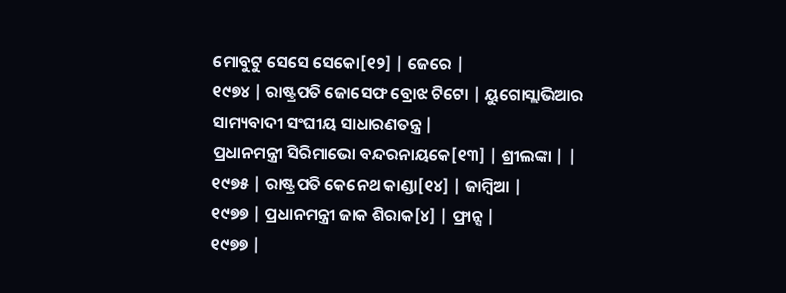ମୋବୁଟୁ ସେସେ ସେକୋ[୧୨] | ଜେରେ |
୧୯୭୪ | ରାଷ୍ଟ୍ରପତି ଜୋସେଫ ବ୍ରୋଝ ଟିଟୋ | ୟୁଗୋସ୍ଲାଭିଆର ସାମ୍ୟବାଦୀ ସଂଘୀୟ ସାଧାରଣତନ୍ତ୍ର |
ପ୍ରଧାନମନ୍ତ୍ରୀ ସିରିମାଭୋ ବନ୍ଦରନାୟକେ[୧୩] | ଶ୍ରୀଲଙ୍କା | |
୧୯୭୫ | ରାଷ୍ଟ୍ରପତି କେନେଥ କାଣ୍ଡା[୧୪] | ଜାମ୍ବିଆ |
୧୯୭୭ | ପ୍ରଧାନମନ୍ତ୍ରୀ ଜାକ ଶିରାକ[୪] | ଫ୍ରାନ୍ସ |
୧୯୭୭ |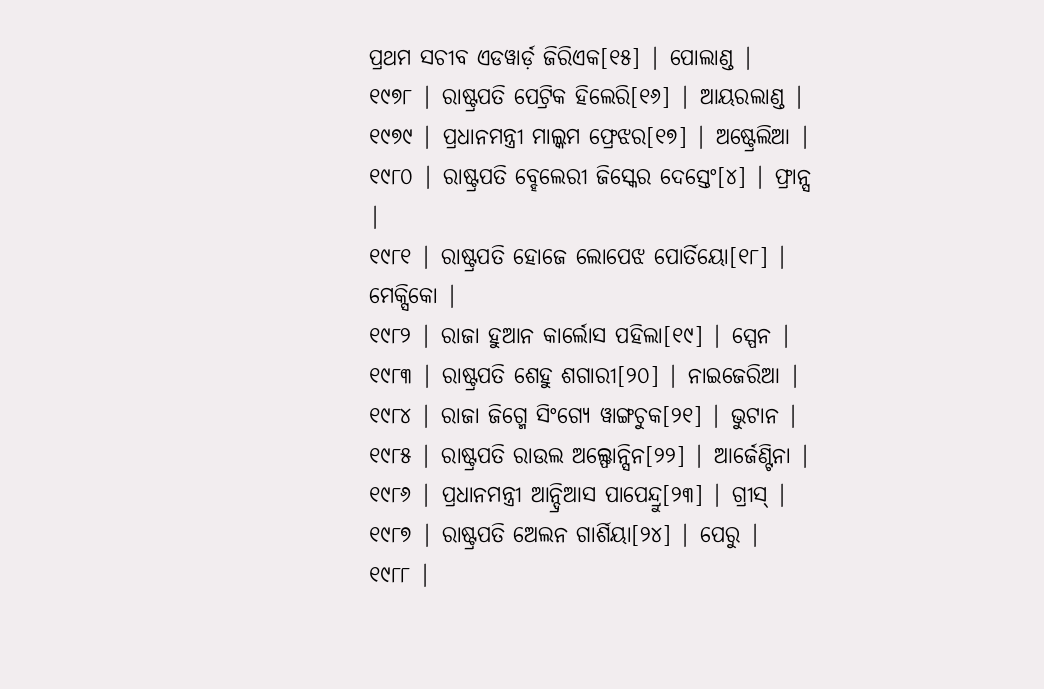ପ୍ରଥମ ସଚୀବ ଏଡୱାର୍ଡ଼ ଜିରିଏକ[୧୫] | ପୋଲାଣ୍ଡ |
୧୯୭୮ | ରାଷ୍ଟ୍ରପତି ପେଟ୍ରିକ ହିଲେରି[୧୬] | ଆୟରଲାଣ୍ଡ |
୧୯୭୯ | ପ୍ରଧାନମନ୍ତ୍ରୀ ମାଲ୍କମ ଫ୍ରେଝର[୧୭] | ଅଷ୍ଟ୍ରେଲିଆ |
୧୯୮୦ | ରାଷ୍ଟ୍ରପତି ବ୍ହେଲେରୀ ଜିସ୍କେର ଦେସ୍ତେଂ[୪] | ଫ୍ରାନ୍ସ |
୧୯୮୧ | ରାଷ୍ଟ୍ରପତି ହୋଜେ ଲୋପେଝ ପୋର୍ତିୟୋ[୧୮] | ମେକ୍ସିକୋ |
୧୯୮୨ | ରାଜା ହୁଆନ କାର୍ଲୋସ ପହିଲା[୧୯] | ସ୍ପେନ |
୧୯୮୩ | ରାଷ୍ଟ୍ରପତି ଶେହୁ ଶଗାରୀ[୨୦] | ନାଇଜେରିଆ |
୧୯୮୪ | ରାଜା ଜିଗ୍ମେ ସିଂଗ୍ୟେ ୱାଙ୍ଗଚୁକ[୨୧] | ଭୁଟାନ |
୧୯୮୫ | ରାଷ୍ଟ୍ରପତି ରାଉଲ ଅଲ୍ଫୋନ୍ସିନ[୨୨] | ଆର୍ଜେଣ୍ଟିନା |
୧୯୮୬ | ପ୍ରଧାନମନ୍ତ୍ରୀ ଆନ୍ଦ୍ରିଆସ ପାପେନ୍ଦ୍ରୁ[୨୩] | ଗ୍ରୀସ୍ |
୧୯୮୭ | ରାଷ୍ଟ୍ରପତି ଅେଲନ ଗାର୍ଶିୟା[୨୪] | ପେରୁ |
୧୯୮୮ |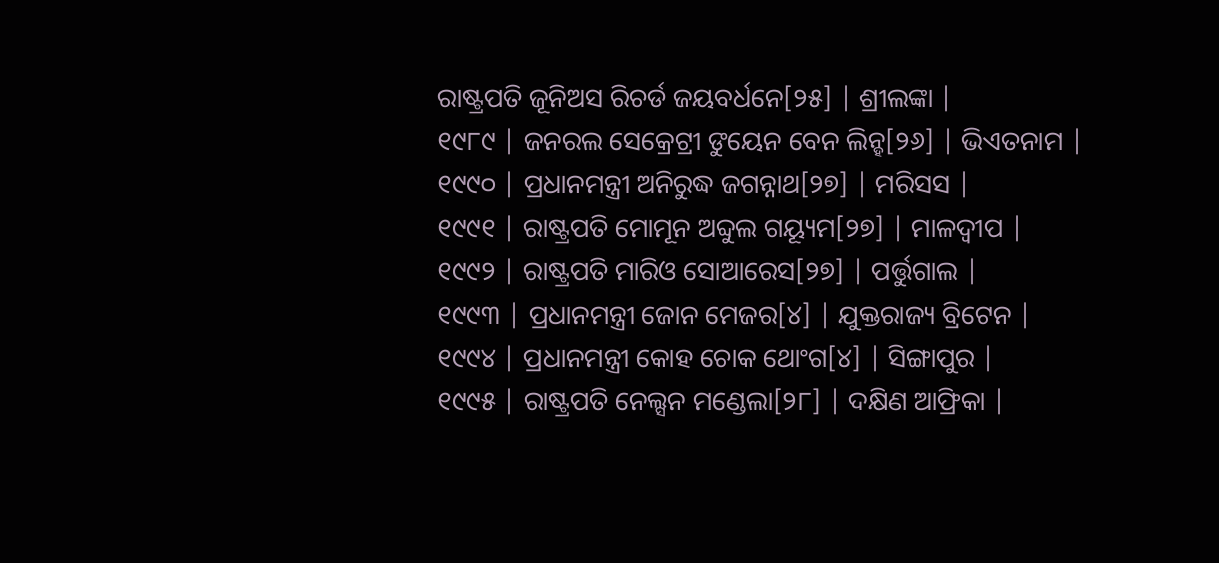ରାଷ୍ଟ୍ରପତି ଜୂନିଅସ ରିଚର୍ଡ ଜୟବର୍ଧନେ[୨୫] | ଶ୍ରୀଲଙ୍କା |
୧୯୮୯ | ଜନରଲ ସେକ୍ରେଟ୍ରୀ ଙୁୟେନ ବେନ ଲିନ୍ହ[୨୬] | ଭିଏତନାମ |
୧୯୯୦ | ପ୍ରଧାନମନ୍ତ୍ରୀ ଅନିରୁଦ୍ଧ ଜଗନ୍ନାଥ[୨୭] | ମରିସସ |
୧୯୯୧ | ରାଷ୍ଟ୍ରପତି ମୋମୂନ ଅବ୍ଦୁଲ ଗୟ୍ୟୂମ[୨୭] | ମାଳଦ୍ୱୀପ |
୧୯୯୨ | ରାଷ୍ଟ୍ରପତି ମାରିଓ ସୋଆରେସ[୨୭] | ପର୍ତ୍ତୁଗାଲ |
୧୯୯୩ | ପ୍ରଧାନମନ୍ତ୍ରୀ ଜୋନ ମେଜର[୪] | ଯୁକ୍ତରାଜ୍ୟ ବ୍ରିଟେନ |
୧୯୯୪ | ପ୍ରଧାନମନ୍ତ୍ରୀ କୋହ ଚୋକ ଥୋଂଗ[୪] | ସିଙ୍ଗାପୁର |
୧୯୯୫ | ରାଷ୍ଟ୍ରପତି ନେଲ୍ସନ ମଣ୍ଡେଲା[୨୮] | ଦକ୍ଷିଣ ଆଫ୍ରିକା |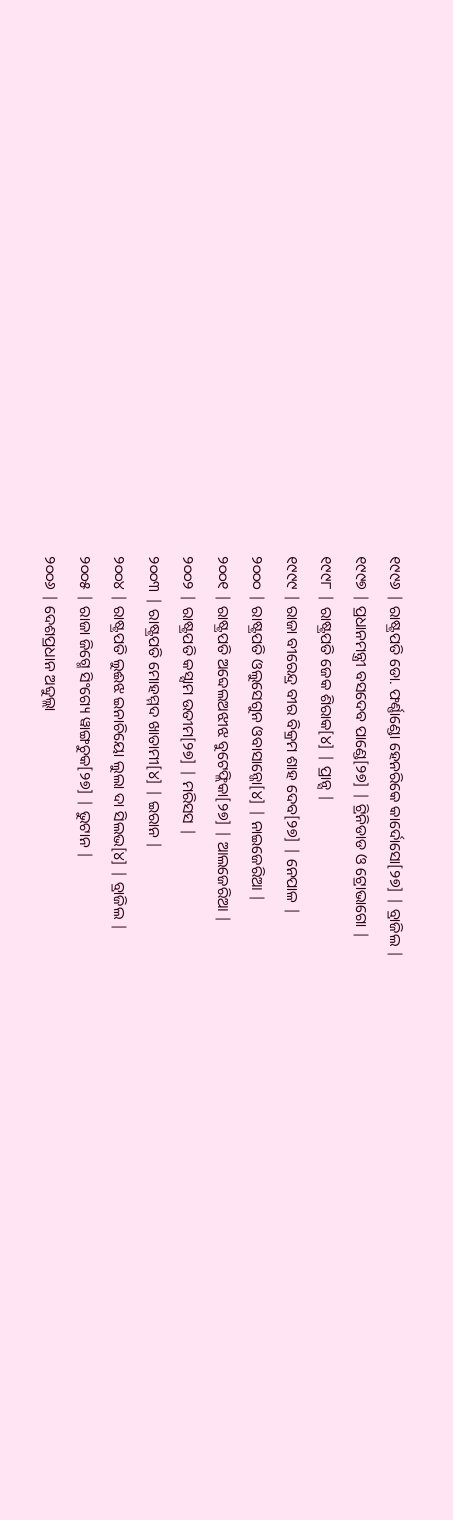୧୯୯୬ | ରାଷ୍ଟ୍ରପତି ଡୋ. ଫର୍ଣ୍ଣାଣ୍ଡୋ ହେନରିକେ କାର୍ଦୋସୋ[୨୭] | ବ୍ରାଜିଲ |
୧୯୯୭ | ପ୍ରଧାନମନ୍ତ୍ରୀ ବସଦେବ ପାଣ୍ଡେ[୨୭] | ଟ୍ରିନିଡାଡ ଓ ଟ୍ରୋଭାଗୋ |
୧୯୯୮ | ରାଷ୍ଟ୍ରପତି ଜେକ ଶିରାକ[୪] | ପ୍ରାନ୍ସ |
୧୯୯୯ | ରାଜା ବୀରେନ୍ଦ୍ର ବୀର ବିକ୍ରମ ଶାହ ଦେବ[୨୭] | ନେପାଳ |
୨୦୦୦ | ରାଷ୍ଟ୍ରପତି ଓଲୁସେଗୁନ ଓବାସାନ୍ଜୋ[୪] | ନାଇଜେରିଆ |
୨୦୦୧ | ରାଷ୍ଟ୍ରପତି ଅବ୍ଦେଲଅଝୀଝ ବୁଟେଫ୍ଲିକା[୨୭] | ଆଲଜେରିଆ |
୨୦୦୨ | ରାଷ୍ଟ୍ରପତି କସ୍ସାମ ଉତୀମ[୨୭] | ମରିସସ |
୨୦୦୩ | ରାଷ୍ଟ୍ରପତି ମୋହମ୍ମଦ ଖାତାମୀ[୪] | ଇରାନ |
୨୦୦୪ | ରାଷ୍ଟ୍ରପତି ଲୁଈଝ ଇନାଚିୟୋ ଲୁଲା ଦା ସିଲଭ[୪] | ବ୍ରାଜିଲ |
୨୦୦୫ | ରାଜା ଜିଗ୍ମେ ସିଂଗ୍ୟେ ୱାଙ୍ଗଚୁକ[୨୭] | ଭୁଟାନ |
୨୦୦୬ | ଦେଶପ୍ରଧାନ ଅବ୍ଦୁଲ୍ଲା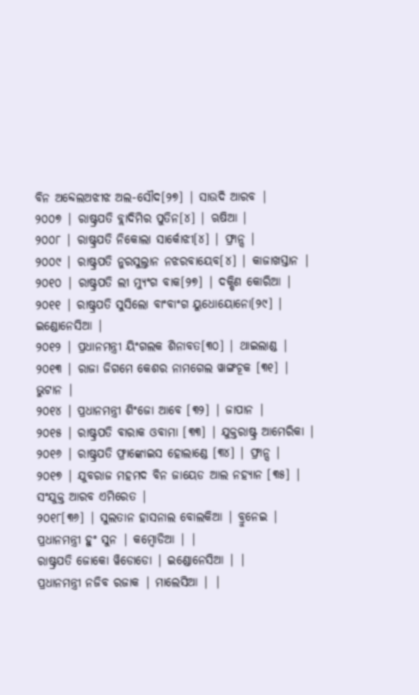ବିନ ଅବ୍ଦେଲଅଝୀଝ ଅଲ-ସୌଦ[୨୭] | ସାଉଦି ଆରବ |
୨୦୦୭ | ରାଷ୍ଟ୍ରପତି ବ୍ଲାଦିମିର ପୁତିନ[୪] | ଋଷିଆ |
୨୦୦୮ | ରାଷ୍ଟ୍ରପତି ନିକୋଲା ସାର୍କୋଝୀ[୪] | ଫ୍ରାନ୍ସ |
୨୦୦୯ | ରାଷ୍ଟ୍ରପତି ନୁରସୁଲ୍ତାନ ନଝରବାୟେବ[୪] | କାଜାଖସ୍ତାନ |
୨୦୧୦ | ରାଷ୍ଟ୍ରପତି ଲୀ ମ୍ୟୁଂଗ ବାକ[୨୭] | ଦକ୍ଷିଣ କୋରିଆ |
୨୦୧୧ | ରାଷ୍ଟ୍ରପତି ସୁସିଲୋ ବାଂବାଂଗ ୟୁଧୋୟୋନୋ[୨୯] | ଇଣ୍ଡୋନେସିଆ |
୨୦୧୨ | ପ୍ରଧାନମନ୍ତ୍ରୀ ୟିଂଗଲକ ଶିନାବତ[୩୦] | ଥାଇଲାଣ୍ଡ |
୨୦୧୩ | ରାଜା ଜିଗମେ କେଶର ନାମଗେଲ ୱାଙ୍ଗଚୂକ [୩୧] | ଭୁଟାନ |
୨୦୧୪ | ପ୍ରଧାନମନ୍ତ୍ରୀ ଶିଂଜୋ ଆବେ [୩୨] | ଜାପାନ |
୨୦୧୫ | ରାଷ୍ଟ୍ରପତି ବାରାକ ଓବାମା [୩୩] | ଯୁକ୍ତରାଷ୍ଟ୍ର ଆମେରିକା |
୨୦୧୬ | ରାଷ୍ଟ୍ରପତି ଫ୍ରାଙ୍କୋଇସ ହୋଲାଣ୍ଡେ [୩୪] | ଫ୍ରାନ୍ସ |
୨୦୧୭ | ଯୁବରାଜ ମହମଦ ବିନ ଜାୟେଡ ଆଲ ନହ୍ୟାନ [୩୫] | ସଂଯୁକ୍ତ ଆରବ ଏମିରେତ |
୨୦୧୮[୩୬] | ସୁଲତାନ ହାସନାଲ ବୋଲକିଆ | ବ୍ରୁନେଇ |
ପ୍ରଧାନମନ୍ତ୍ରୀ ହୁଂ ସୁନ | କମ୍ବୋଡିଆ | |
ରାଷ୍ଟ୍ରପତି ଜୋକୋ ୱିଡୋଡୋ | ଇଣ୍ଡୋନେସିଆ | |
ପ୍ରଧାନମନ୍ତ୍ରୀ ନଜିବ ରଜାକ | ମାଲେସିଆ | |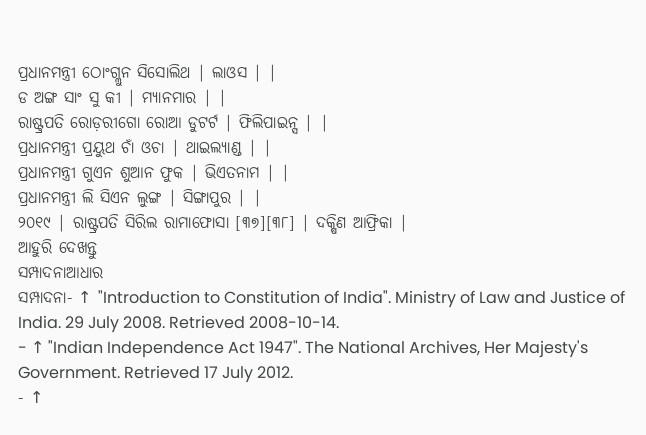ପ୍ରଧାନମନ୍ତ୍ରୀ ଠୋଂଗ୍ଲୁନ ସିସୋଲିଥ | ଲାଓସ | |
ଡ ଅଙ୍ଗ ସାଂ ସୁ କୀ | ମ୍ୟାନମାର | |
ରାଷ୍ଟ୍ରପତି ରୋଡ଼ରୀଗୋ ରୋଆ ଡୁଟର୍ଟ | ଫିଲିପାଇନ୍ସ | |
ପ୍ରଧାନମନ୍ତ୍ରୀ ପ୍ରୟୁଥ ଚାଁ ଓଚା | ଥାଇଲ୍ୟାଣ୍ଡ | |
ପ୍ରଧାନମନ୍ତ୍ରୀ ଗୁଏନ ଶୁଆନ ଫୁକ | ଭିଏତନାମ | |
ପ୍ରଧାନମନ୍ତ୍ରୀ ଲି ସିଏନ ଲୁଙ୍ଗ | ସିଙ୍ଗାପୁର | |
୨୦୧୯ | ରାଷ୍ଟ୍ରପତି ସିରିଲ ରାମାଫୋସା [୩୭][୩୮] | ଦକ୍ଷିଣ ଆଫ୍ରିକା |
ଆହୁରି ଦେଖନ୍ତୁ
ସମ୍ପାଦନାଆଧାର
ସମ୍ପାଦନା- ↑ "Introduction to Constitution of India". Ministry of Law and Justice of India. 29 July 2008. Retrieved 2008-10-14.
- ↑ "Indian Independence Act 1947". The National Archives, Her Majesty's Government. Retrieved 17 July 2012.
- ↑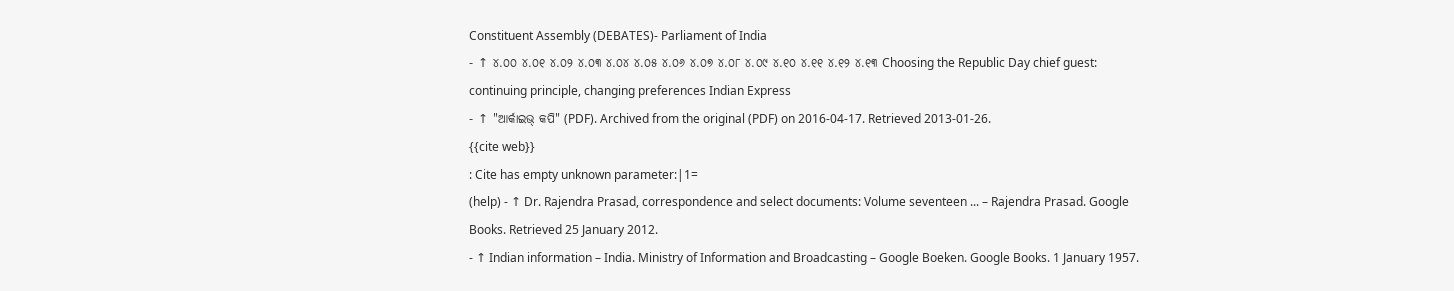Constituent Assembly (DEBATES)- Parliament of India
- ↑ ୪.୦୦ ୪.୦୧ ୪.୦୨ ୪.୦୩ ୪.୦୪ ୪.୦୫ ୪.୦୬ ୪.୦୭ ୪.୦୮ ୪.୦୯ ୪.୧୦ ୪.୧୧ ୪.୧୨ ୪.୧୩ Choosing the Republic Day chief guest: continuing principle, changing preferences Indian Express
- ↑ "ଆର୍କାଇଭ୍ କପି" (PDF). Archived from the original (PDF) on 2016-04-17. Retrieved 2013-01-26.
{{cite web}}
: Cite has empty unknown parameter:|1=
(help) - ↑ Dr. Rajendra Prasad, correspondence and select documents: Volume seventeen ... – Rajendra Prasad. Google Books. Retrieved 25 January 2012.
- ↑ Indian information – India. Ministry of Information and Broadcasting – Google Boeken. Google Books. 1 January 1957.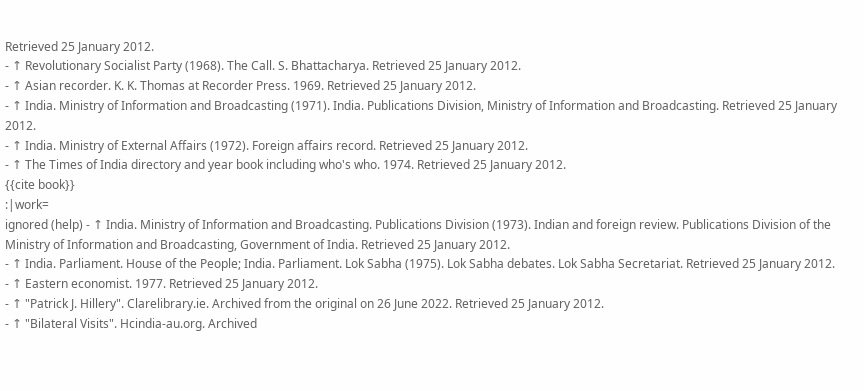Retrieved 25 January 2012.
- ↑ Revolutionary Socialist Party (1968). The Call. S. Bhattacharya. Retrieved 25 January 2012.
- ↑ Asian recorder. K. K. Thomas at Recorder Press. 1969. Retrieved 25 January 2012.
- ↑ India. Ministry of Information and Broadcasting (1971). India. Publications Division, Ministry of Information and Broadcasting. Retrieved 25 January 2012.
- ↑ India. Ministry of External Affairs (1972). Foreign affairs record. Retrieved 25 January 2012.
- ↑ The Times of India directory and year book including who's who. 1974. Retrieved 25 January 2012.
{{cite book}}
:|work=
ignored (help) - ↑ India. Ministry of Information and Broadcasting. Publications Division (1973). Indian and foreign review. Publications Division of the Ministry of Information and Broadcasting, Government of India. Retrieved 25 January 2012.
- ↑ India. Parliament. House of the People; India. Parliament. Lok Sabha (1975). Lok Sabha debates. Lok Sabha Secretariat. Retrieved 25 January 2012.
- ↑ Eastern economist. 1977. Retrieved 25 January 2012.
- ↑ "Patrick J. Hillery". Clarelibrary.ie. Archived from the original on 26 June 2022. Retrieved 25 January 2012.
- ↑ "Bilateral Visits". Hcindia-au.org. Archived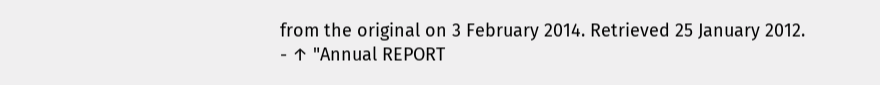from the original on 3 February 2014. Retrieved 25 January 2012.
- ↑ "Annual REPORT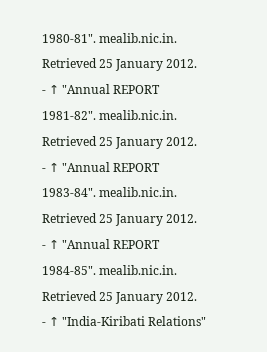1980-81". mealib.nic.in. Retrieved 25 January 2012.
- ↑ "Annual REPORT 1981-82". mealib.nic.in. Retrieved 25 January 2012.
- ↑ "Annual REPORT 1983-84". mealib.nic.in. Retrieved 25 January 2012.
- ↑ "Annual REPORT 1984-85". mealib.nic.in. Retrieved 25 January 2012.
- ↑ "India-Kiribati Relations"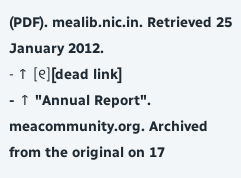(PDF). mealib.nic.in. Retrieved 25 January 2012.
- ↑ [୧][dead link]
- ↑ "Annual Report". meacommunity.org. Archived from the original on 17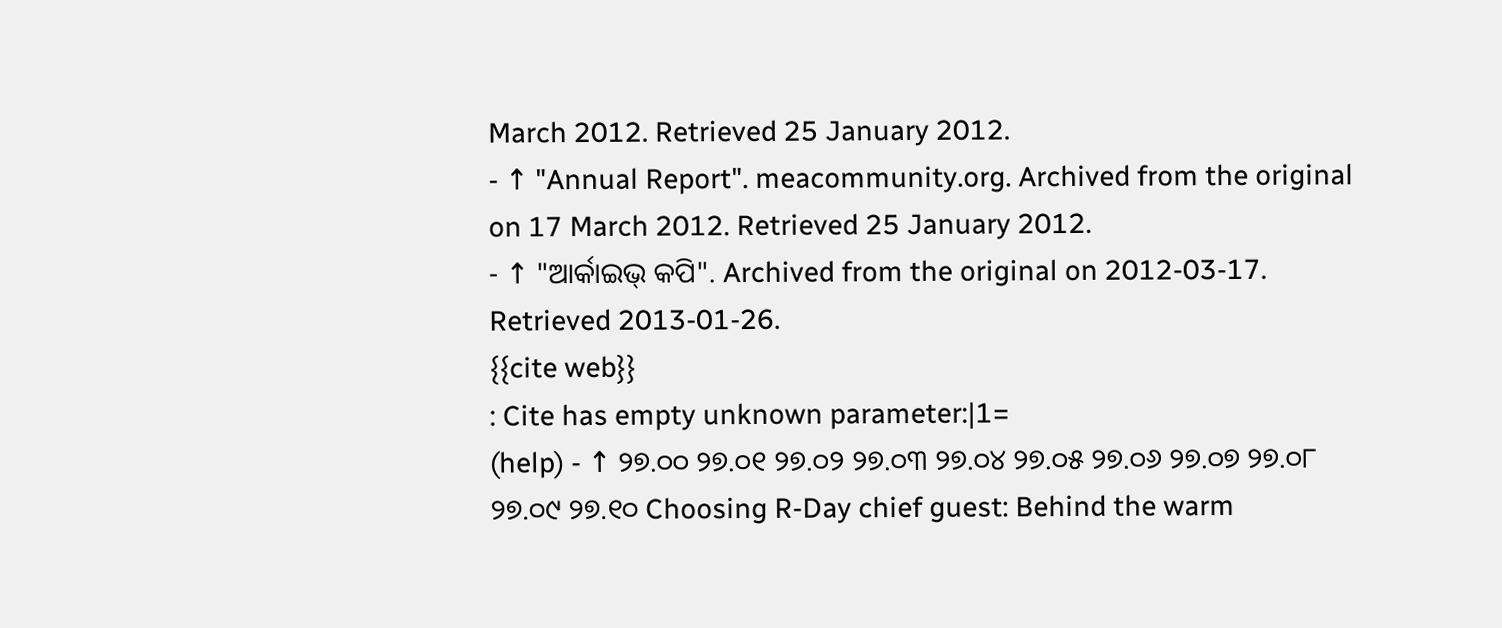March 2012. Retrieved 25 January 2012.
- ↑ "Annual Report". meacommunity.org. Archived from the original on 17 March 2012. Retrieved 25 January 2012.
- ↑ "ଆର୍କାଇଭ୍ କପି". Archived from the original on 2012-03-17. Retrieved 2013-01-26.
{{cite web}}
: Cite has empty unknown parameter:|1=
(help) - ↑ ୨୭.୦୦ ୨୭.୦୧ ୨୭.୦୨ ୨୭.୦୩ ୨୭.୦୪ ୨୭.୦୫ ୨୭.୦୬ ୨୭.୦୭ ୨୭.୦୮ ୨୭.୦୯ ୨୭.୧୦ Choosing R-Day chief guest: Behind the warm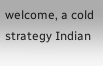welcome, a cold strategy Indian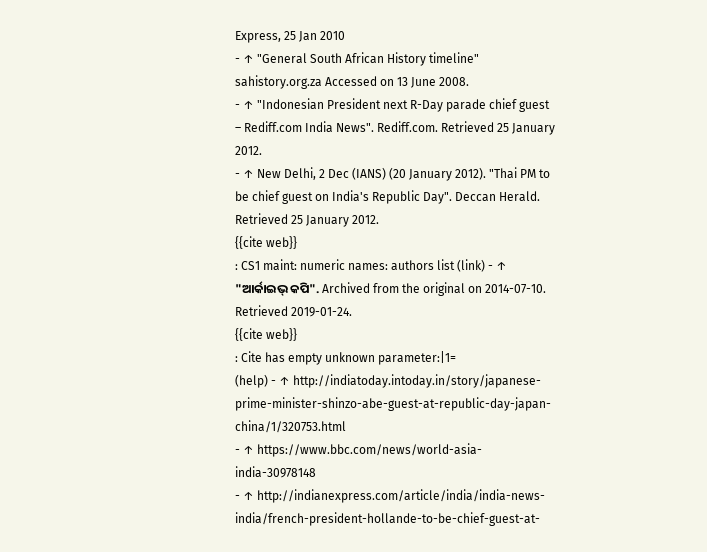Express, 25 Jan 2010
- ↑ "General South African History timeline" sahistory.org.za Accessed on 13 June 2008.
- ↑ "Indonesian President next R-Day parade chief guest – Rediff.com India News". Rediff.com. Retrieved 25 January 2012.
- ↑ New Delhi, 2 Dec (IANS) (20 January 2012). "Thai PM to be chief guest on India's Republic Day". Deccan Herald. Retrieved 25 January 2012.
{{cite web}}
: CS1 maint: numeric names: authors list (link) - ↑ "ଆର୍କାଇଭ୍ କପି". Archived from the original on 2014-07-10. Retrieved 2019-01-24.
{{cite web}}
: Cite has empty unknown parameter:|1=
(help) - ↑ http://indiatoday.intoday.in/story/japanese-prime-minister-shinzo-abe-guest-at-republic-day-japan-china/1/320753.html
- ↑ https://www.bbc.com/news/world-asia-india-30978148
- ↑ http://indianexpress.com/article/india/india-news-india/french-president-hollande-to-be-chief-guest-at-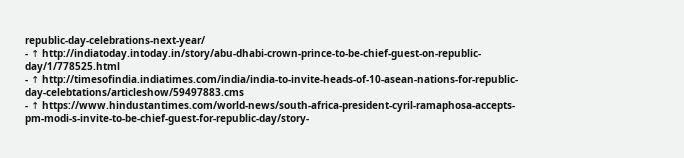republic-day-celebrations-next-year/
- ↑ http://indiatoday.intoday.in/story/abu-dhabi-crown-prince-to-be-chief-guest-on-republic-day/1/778525.html
- ↑ http://timesofindia.indiatimes.com/india/india-to-invite-heads-of-10-asean-nations-for-republic-day-celebtations/articleshow/59497883.cms
- ↑ https://www.hindustantimes.com/world-news/south-africa-president-cyril-ramaphosa-accepts-pm-modi-s-invite-to-be-chief-guest-for-republic-day/story-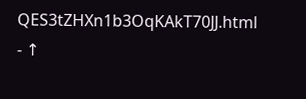QES3tZHXn1b3OqKAkT70JJ.html
- ↑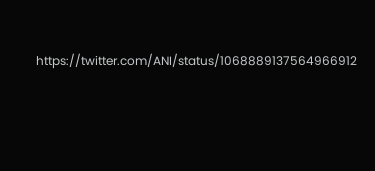https://twitter.com/ANI/status/1068889137564966912